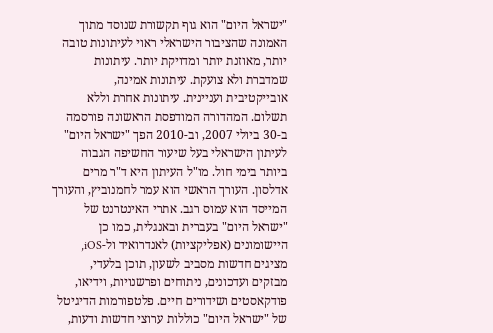"ישראל היום" הוא גוף תקשורת שנוסד מתוך האמונה שהציבור הישראלי ראוי לעיתונות טובה יותר, מאוזנת יותר ומדויקת יותר. עיתונות שמדברת ולא צועקת. עיתונות אמינה, אובייקטיבית ועניינית. עיתונות אחרת וללא תשלום. המהדורה המודפסת הראשונה פורסמה ב-30 ביולי 2007, וב-2010 הפך "ישראל היום" לעיתון הישראלי בעל שיעור החשיפה הגבוה ביותר בימי חול. מו"ל העיתון היא ד"ר מרים אדלסון. העורך הראשי הוא עמר לחמנוביץ, והעורך המייסד הוא עמוס רגב. אתרי האינטרנט של "ישראל היום" בעברית ובאנגלית, כמו כן היישומונים (אפליקציות) לאנדרואיד ול-iOS, מציגים חדשות מסביב לשעון, תוכן בלעדי, מבזקים ועדכונים, ניתוחים ופרשנויות, וידיאו, פודקאסטים ושידורים חיים. פלטפורמות הדיגיטל של "ישראל היום" כוללות ערוצי חדשות ודעות,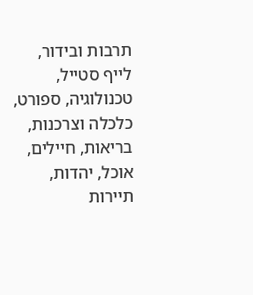תרבות ובידור, לייף סטייל, טכנולוגיה, ספורט, כלכלה וצרכנות, בריאות, חיילים, אוכל, יהדות, תיירות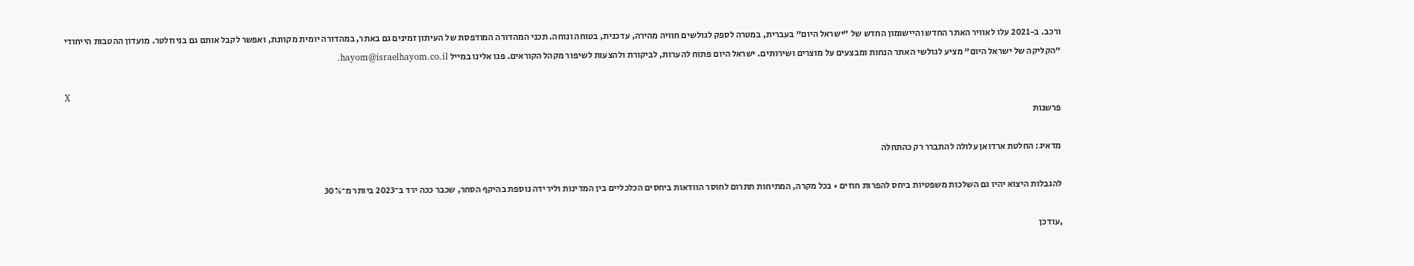ורכב. ב-2021 עלו לאוויר האתר החדש והיישומון החדש של "ישראל היום" בעברית, במטרה לספק לגולשים חוויה מהירה, עדכנית, בטוחה ונוחה. תכני המהדורה המודפסת של העיתון זמינים גם באתר, במהדורה יומית מקוונת, ואפשר לקבל אותם גם בניוזלטר. מועדון ההטבות הייחודי "הקליקה של ישראל היום" מציע לגולשי האתר הנחות ומבצעים על מוצרים ושירותים. ישראל היום פתוח להערות, לביקורת ולהצעות לשיפור מקהל הקוראים. פנו אלינו במייל hayom@israelhayom.co.il.

X
פרשנות

מדאיג: החלטת ארדואן עלולה להתברר רק כהתחלה

להגבלות היצוא יהיו גם השלכות משפטיות ביחס להפרות חוזים • בכל מקרה, המתיחות תתרום לחוסר הוודאות ביחסים הכלכליים בין המדינות ולירידה נוספת בהיקף הסחר, שכבר ככה ירד ב־2023 ביותר מ־30%

,עודכן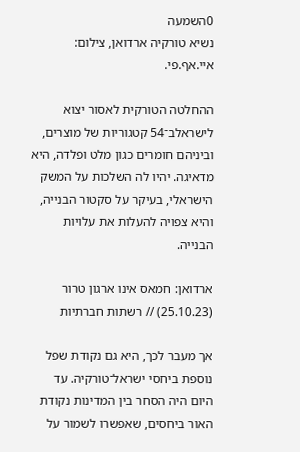0השמעה
נשיא טורקיה ארדואן, צילום: איי.אף.פי.

ההחלטה הטורקית לאסור יצוא לישראלב־54 קטגוריות של מוצרים, וביניהם חומרים כגון מלט ופלדה, היא מדאיגה. יהיו לה השלכות על המשק הישראלי, בעיקר על סקטור הבנייה, והיא צפויה להעלות את עלויות הבנייה.

ארדואן: חמאס אינו ארגון טרור (25.10.23) // רשתות חברתיות

אך מעבר לכך, היא גם נקודת שפל נוספת ביחסי ישראל־טורקיה. עד היום היה הסחר בין המדינות נקודת האור ביחסים, שאפשרו לשמור על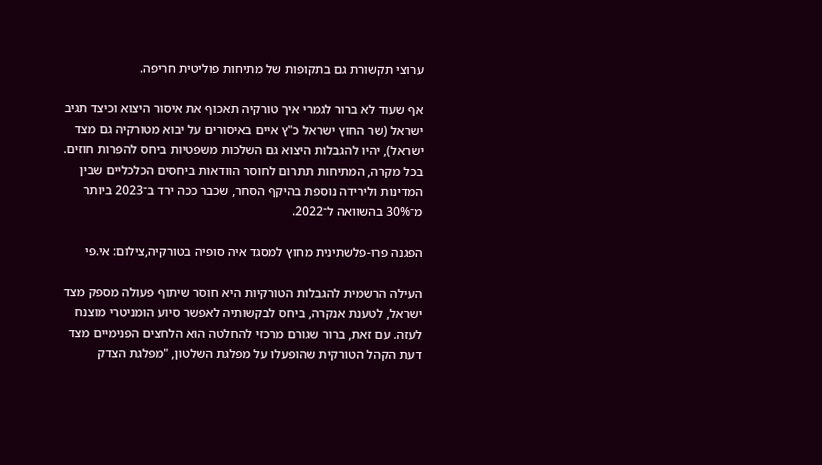ערוצי תקשורת גם בתקופות של מתיחות פוליטית חריפה.

אף שעוד לא ברור לגמרי איך טורקיה תאכוף את איסור היצוא וכיצד תגיב ישראל (שר החוץ ישראל כ"ץ איים באיסורים על יבוא מטורקיה גם מצד ישראל), יהיו להגבלות היצוא גם השלכות משפטיות ביחס להפרות חוזים. בכל מקרה, המתיחות תתרום לחוסר הוודאות ביחסים הכלכליים שבין המדינות ולירידה נוספת בהיקף הסחר, שכבר ככה ירד ב־2023 ביותר מ־30% בהשוואה ל־2022.

הפגנה פרו-פלשתינית מחוץ למסגד איה סופיה בטורקיה,צילום: אי.פי

העילה הרשמית להגבלות הטורקיות היא חוסר שיתוף פעולה מספק מצד ישראל, לטענת אנקרה, ביחס לבקשותיה לאפשר סיוע הומניטרי מוצנח לעזה. עם זאת, ברור שגורם מרכזי להחלטה הוא הלחצים הפנימיים מצד דעת הקהל הטורקית שהופעלו על מפלגת השלטון, "מפלגת הצדק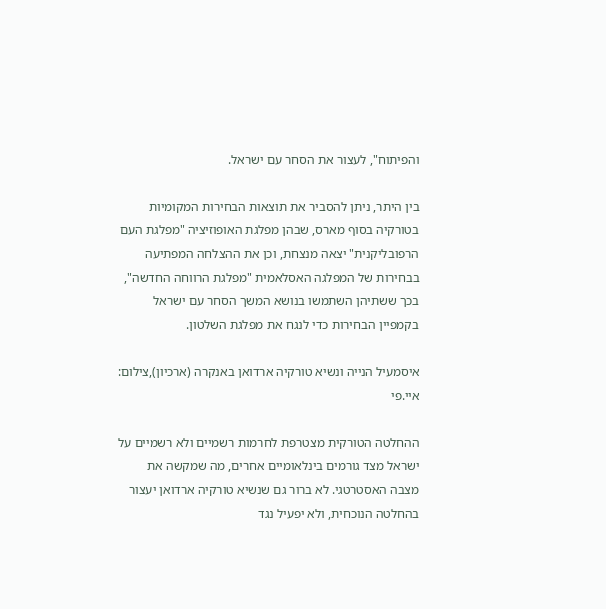והפיתוח", לעצור את הסחר עם ישראל.

בין היתר, ניתן להסביר את תוצאות הבחירות המקומיות בטורקיה בסוף מארס, שבהן מפלגת האופוזיציה "מפלגת העם הרפובליקנית" יצאה מנצחת, וכן את ההצלחה המפתיעה בבחירות של המפלגה האסלאמית "מפלגת הרווחה החדשה", בכך ששתיהן השתמשו בנושא המשך הסחר עם ישראל בקמפיין הבחירות כדי לנגח את מפלגת השלטון.

איסמעיל הנייה ונשיא טורקיה ארדואן באנקרה (ארכיון),צילום: איי.פי

ההחלטה הטורקית מצטרפת לחרמות רשמיים ולא רשמיים על ישראל מצד גורמים בינלאומיים אחרים, מה שמקשה את מצבה האסטרטגי. לא ברור גם שנשיא טורקיה ארדואן יעצור בהחלטה הנוכחית, ולא יפעיל נגד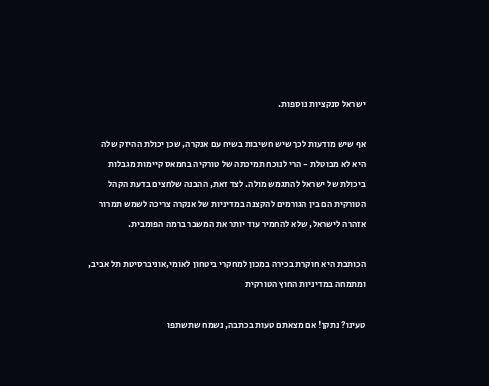ישראל סנקציות נוספות.

אף שיש מודעות לכך שיש חשיבות בשיח עם אנקרה, שכן יכולת ההיזק שלה היא לא מבוטלת - הרי לנוכח תמיכתה של טורקיה בחמאס קיימות מגבלות ביכולת של ישראל להתגמש מולה. לצד זאת, ההבנה שלחצים בדעת הקהל הטורקית הם בין הגורמים להקצנה במדיניות של אנקרה צריכה לשמש תמרור אזהרה לישראל, שלא להחמיר עוד יותר את המשבר ברמה הפומבית.

הכותבת היא חוקרת בכירה במכון למחקרי ביטחון לאומי,אוניברסיטת תל אביב, ומתמחה במדיניות החוץ הטורקית

טעינו? נתקן! אם מצאתם טעות בכתבה, נשמח שתשתפו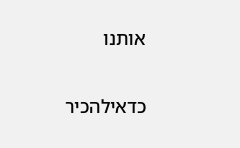אותנו

כדאילהכיר